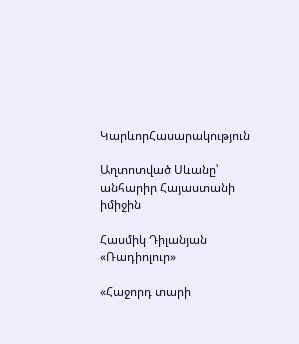ԿարևորՀասարակություն

Աղտոտված Սևանը՝ անհարիր Հայաստանի իմիջին

Հասմիկ Դիլանյան
«Ռադիոլուր»

«Հաջորդ տարի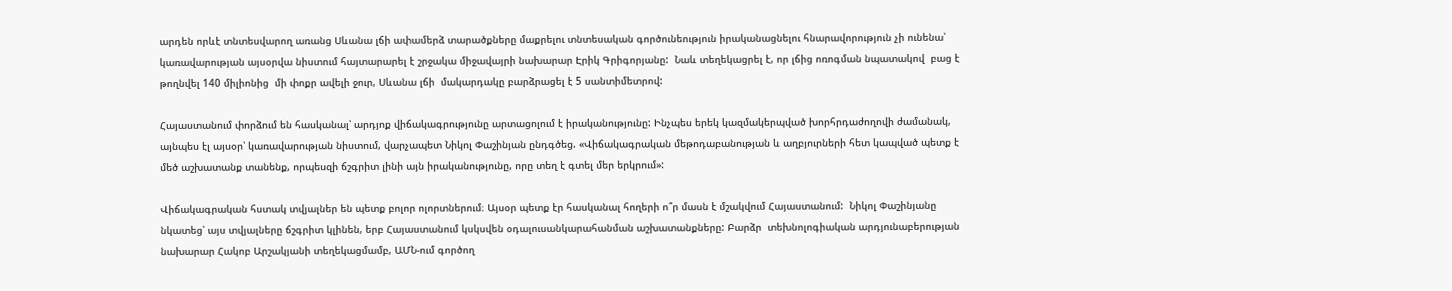արդեն որևէ տնտեսվարող առանց Սևանա լճի ափամերձ տարածքները մաքրելու տնտեսական գործունեություն իրականացնելու հնարավորություն չի ունենա՝ կառավարության այսօրվա նիստում հայտարարել է շրջակա միջավայրի նախարար Էրիկ Գրիգորյանը:  Նաև տեղեկացրել է, որ լճից ոռոգման նպատակով  բաց է թողնվել 140 միլիոնից  մի փոքր ավելի ջուր, Սևանա լճի  մակարդակը բարձրացել է 5 սանտիմետրով:

Հայաստանում փորձում են հասկանալ՝ արդյոք վիճակագրությունը արտացոլում է իրականությունը: Ինչպես երեկ կազմակերպված խորհրդաժողովի ժամանակ, այնպես էլ այսօր՝ կառավարության նիստում, վարչապետ Նիկոլ Փաշինյան ընդգծեց. «Վիճակագրական մեթոդաբանության և աղբյուրների հետ կապված պետք է մեծ աշխատանք տանենք, որպեսզի ճշգրիտ լինի այն իրականությունը, որը տեղ է գտել մեր երկրում»:

Վիճակագրական հստակ տվյալներ են պետք բոլոր ոլորտներում։ Այսօր պետք էր հասկանալ հողերի ո՞ր մասն է մշակվում Հայաստանում:  Նիկոլ Փաշինյանը նկատեց՝ այս տվյալները ճշգրիտ կլինեն, երբ Հայաստանում կսկսվեն օդալուսանկարահանման աշխատանքները: Բարձր  տեխնոլոգիական արդյունաբերության  նախարար Հակոբ Արշակյանի տեղեկացմամբ, ԱՄՆ-ում գործող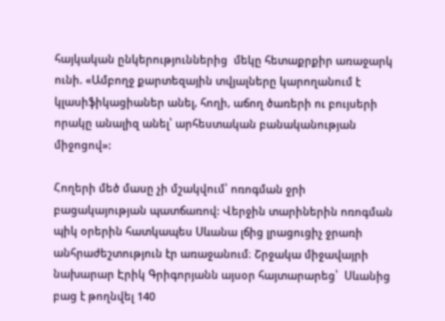հայկական ընկերություններից  մեկը հետաքրքիր առաջարկ ունի. «Ամբողջ քարտեզային տվյալները կարողանում է կլասիֆիկացիաներ անել, հողի, աճող ծառերի ու բույսերի որակը անալիզ անել՝ արհեստական բանականության միջոցով»:

Հողերի մեծ մասը չի մշակվում՝ ոռոգման ջրի բացակայության պատճառով: Վերջին տարիներին ոռոգման պիկ օրերին հատկապես Սևանա լճից լրացուցիչ ջրառի անհրաժեշտություն էր առաջանում։ Շրջակա միջավայրի նախարար Էրիկ Գրիգորյանն այսօր հայտարարեց՝  Սևանից բաց է թողնվել 140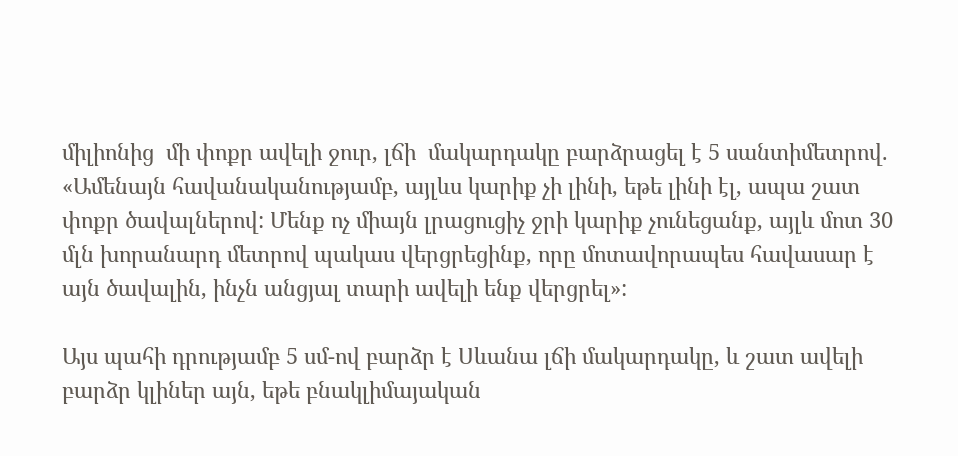միլիոնից  մի փոքր ավելի ջուր, լճի  մակարդակը բարձրացել է 5 սանտիմետրով. «Ամենայն հավանականությամբ, այլևս կարիք չի լինի, եթե լինի էլ, ապա շատ փոքր ծավալներով: Մենք ոչ միայն լրացուցիչ ջրի կարիք չունեցանք, այլև մոտ 30 մլն խորանարդ մետրով պակաս վերցրեցինք, որը մոտավորապես հավասար է այն ծավալին, ինչն անցյալ տարի ավելի ենք վերցրել»:

Այս պահի դրությամբ 5 սմ-ով բարձր է Սևանա լճի մակարդակը, և շատ ավելի բարձր կլիներ այն, եթե բնակլիմայական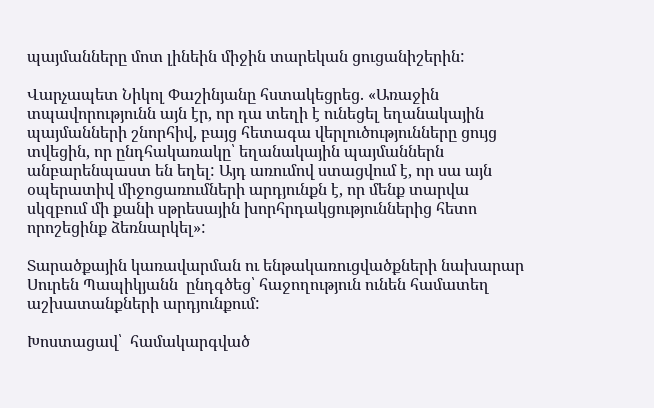պայմանները մոտ լինեին միջին տարեկան ցուցանիշերին:

Վարչապետ Նիկոլ Փաշինյանը հստակեցրեց. «Առաջին տպավորությունն այն էր, որ դա տեղի է ունեցել եղանակային պայմանների շնորհիվ, բայց հետագա վերլուծությունները ցույց տվեցին, որ ընդհակառակը՝ եղանակային պայմաններն անբարենպաստ են եղել: Այդ առումով ստացվում է, որ սա այն օպերատիվ միջոցառումների արդյունքն է, որ մենք տարվա սկզբում մի քանի սթրեսային խորհրդակցություններից հետո որոշեցինք ձեռնարկել»:

Տարածքային կառավարման ու ենթակառուցվածքների նախարար Սուրեն Պապիկյանն  ընդգծեց՝ հաջողություն ունեն համատեղ աշխատանքների արդյունքում:

Խոստացավ՝  համակարգված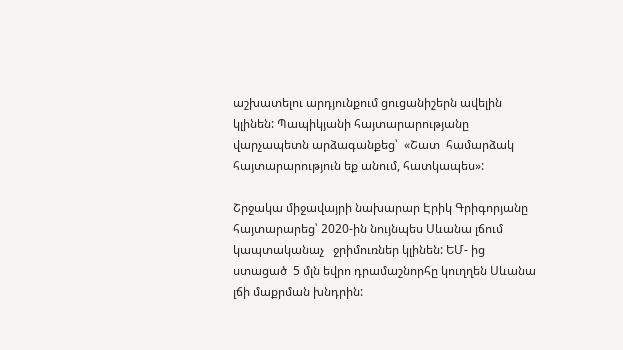աշխատելու արդյունքում ցուցանիշերն ավելին կլինեն: Պապիկյանի հայտարարությանը վարչապետն արձագանքեց՝  «Շատ  համարձակ հայտարարություն եք անում, հատկապես»:

Շրջակա միջավայրի նախարար Էրիկ Գրիգորյանը հայտարարեց՝ 2020-ին նույնպես Սևանա լճում կապտականաչ   ջրիմուռներ կլինեն: ԵՄ- ից ստացած  5 մլն եվրո դրամաշնորհը կուղղեն Սևանա լճի մաքրման խնդրին: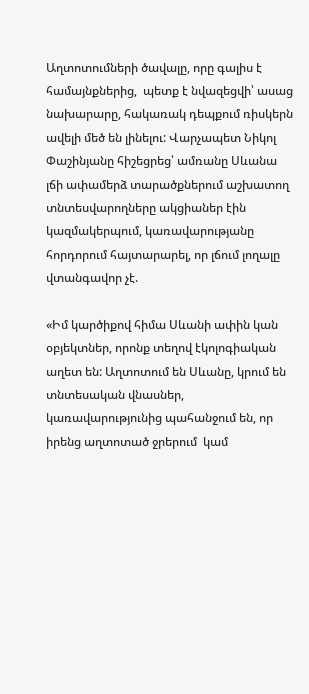Աղտոտումների ծավալը, որը գալիս է համայնքներից,  պետք է նվազեցվի՝ ասաց նախարարը, հակառակ դեպքում ռիսկերն ավելի մեծ են լինելու: Վարչապետ Նիկոլ Փաշինյանը հիշեցրեց՝ ամռանը Սևանա լճի ափամերձ տարածքներում աշխատող տնտեսվարողները ակցիաներ էին կազմակերպում, կառավարությանը հորդորում հայտարարել, որ լճում լողալը վտանգավոր չէ.

«Իմ կարծիքով հիմա Սևանի ափին կան օբյեկտներ, որոնք տեղով էկոլոգիական աղետ են: Աղտոտում են Սևանը, կրում են տնտեսական վնասներ, կառավարությունից պահանջում են, որ իրենց աղտոտած ջրերում  կամ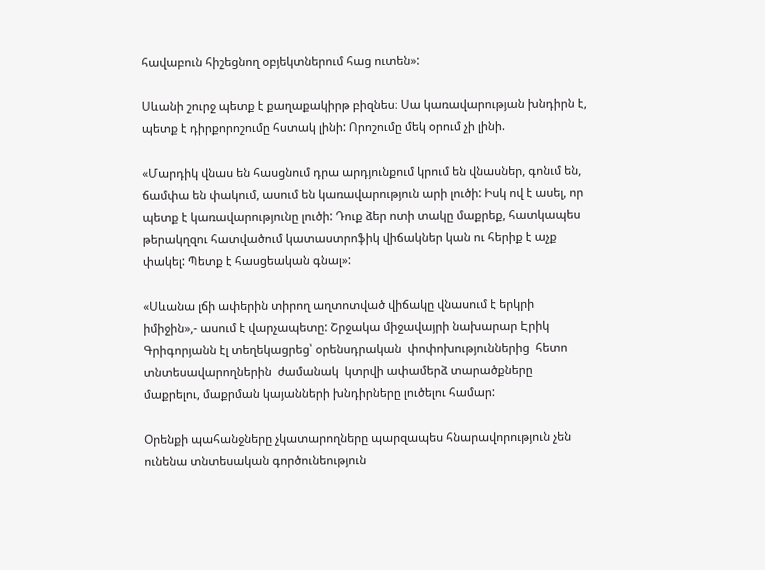հավաբուն հիշեցնող օբյեկտներում հաց ուտեն»:

Սևանի շուրջ պետք է քաղաքակիրթ բիզնես։ Սա կառավարության խնդիրն է, պետք է դիրքորոշումը հստակ լինի: Որոշումը մեկ օրում չի լինի.

«Մարդիկ վնաս են հասցնում դրա արդյունքում կրում են վնասներ, գոնւմ են, ճամփա են փակում, ասում են կառավարություն արի լուծի: Իսկ ով է ասել, որ պետք է կառավարությունը լուծի: Դուք ձեր ոտի տակը մաքրեք, հատկապես թերակղզու հատվածում կատաստրոֆիկ վիճակներ կան ու հերիք է աչք փակել: Պետք է հասցեական գնալ»:

«Սևանա լճի ափերին տիրող աղտոտված վիճակը վնասում է երկրի իմիջին»,- ասում է վարչապետը: Շրջակա միջավայրի նախարար Էրիկ Գրիգորյանն էլ տեղեկացրեց՝ օրենսդրական  փոփոխություններից  հետո տնտեսավարողներին  ժամանակ  կտրվի ափամերձ տարածքները մաքրելու, մաքրման կայանների խնդիրները լուծելու համար:

Օրենքի պահանջները չկատարողները պարզապես հնարավորություն չեն ունենա տնտեսական գործունեություն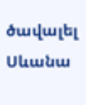ծավալել Սևանա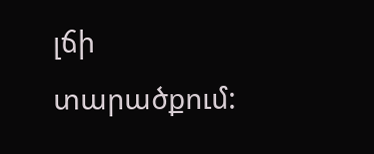լճի տարածքում: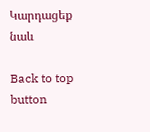Կարդացեք նաև

Back to top button